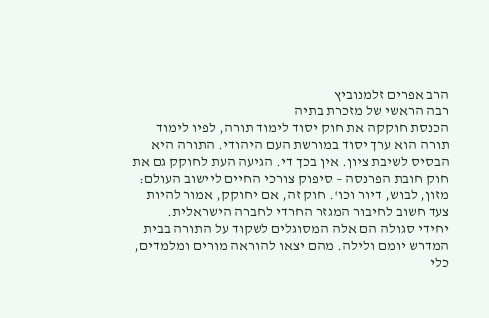הרב אפרים זלמנוביץ
רבה הראשי של מזכרת בתיה
הכנסת חוקקה את חוק יסוד לימוד תורה, לפיו לימוד תורה הוא ערך יסוד במורשת העם היהודי. התורה היא הבסיס לשיבת ציון. אין בכך די. הגיעה העת לחוקק גם את חוק חובת הפרנסה – סיפוק צורכי החיים ליישוב העולם: מזון, לבוש, דיור וכו'. חוק זה, אם יחוקק, אמור להיות צעד חשוב לחיבור המגזר החרדי לחברה הישראלית.
יחידי סגולה הם אלה המסוגלים לשקוד על התורה בבית המדרש יומם ולילה. מהם יצאו להוראה מורים ומלמדים, כלי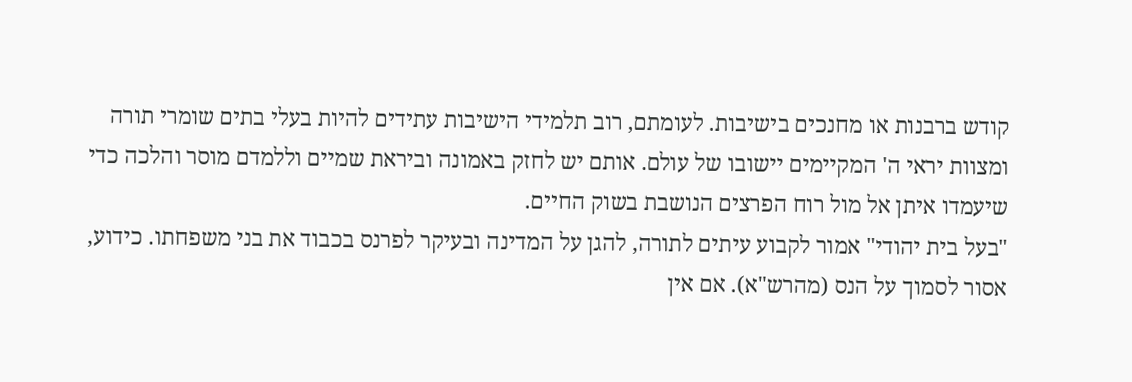קודש ברבנות או מחנכים בישיבות. לעומתם, רוב תלמידי הישיבות עתידים להיות בעלי בתים שומרי תורה ומצוות יראי ה' המקיימים יישובו של עולם. אותם יש לחזק באמונה וביראת שמיים וללמדם מוסר והלכה כדי שיעמדו איתן אל מול רוח הפרצים הנושבת בשוק החיים.
"בעל בית יהודי" אמור לקבוע עיתים לתורה, להגן על המדינה ובעיקר לפרנס בכבוד את בני משפחתו. כידוע, אסור לסמוך על הנס (מהרש"א). אם אין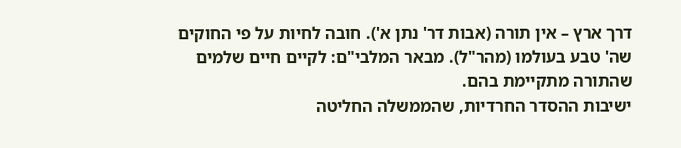דרך ארץ – אין תורה (אבות דר' נתן א'). חובה לחיות על פי החוקים שה' טבע בעולמו (מהר"ל). מבאר המלבי"ם: לקיים חיים שלמים שהתורה מתקיימת בהם.
ישיבות ההסדר החרדיות, שהממשלה החליטה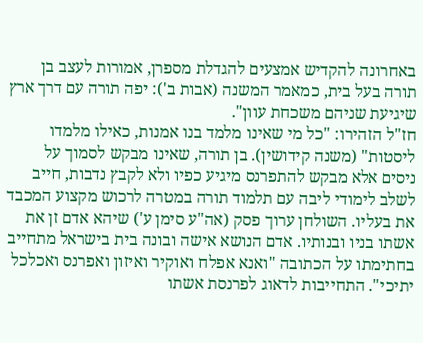באחרונה להקדיש אמצעים להגדלת מספרן, אמורות לעצב בן תורה בעל בית, כמאמר המשנה (אבות ב'): יפה תורה עם דרך ארץ שיגיעת שניהם משכחת עוון".
חז"ל הזהירו: "כל מי שאינו מלמד בנו אמנות, כאילו מלמדו ליסטות" (משנה קידושין). בן תורה, שאינו מבקש לסמוך על ניסים אלא מבקש להתפרנס מיגיע כפיו ולא לקבץ נדבות, חייב לשלב לימודי ליבה עם תלמוד תורה במטרה לרכוש מקצוע המכבד את בעליו. השולחן ערוך פסק (אה"ע סימן ע') שיהא אדם זן את אשתו בניו ובנותיו. אדם הנושא אישה ובונה בית בישראל מתחייב בחתימתו על הכתובה "ואנא אפלח ואוקיר ואיזון ואפרנס ואכלכל יתיכי". התחייבות לדאוג לפרנסת אשתו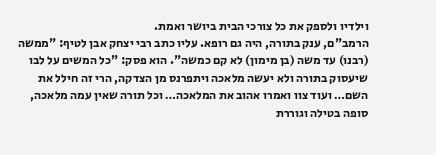וילדיו ולספק את כל צורכי הבית ביושר ואמת.
הרמב"ם, ענק בתורה, היה גם רופא. עליו כתב רבי יצחק אבן לטיף: "ממשה (רבנו) עד משה (בן מימון) לא קם כמשה". הוא פסק: "כל המשים על לבו שיעסוק בתורה ולא יעשה מלאכה ויתפרנס מן הצדקה, הרי זה חילל את השם… ועוד צוו ואמרו אהוב את המלאכה… וכל תורה שאין עמה מלאכה, סופה בטילה וגוררת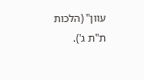עוון" (הלכות ת"ת ג').